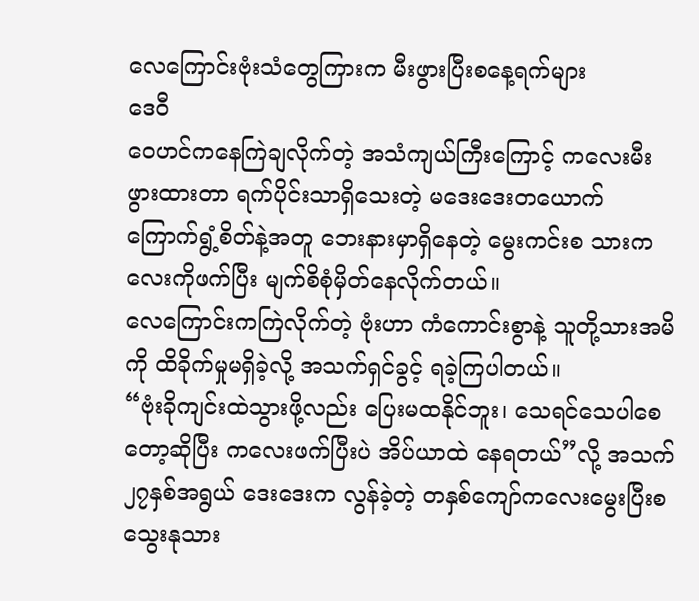လေကြောင်းဗုံးသံတွေကြားက မီးဖွားပြီးစနေ့ရက်များ
ဒေဝီ
ဝေဟင်ကနေကြဲချလိုက်တဲ့ အသံကျယ်ကြီးကြောင့် ကလေးမီးဖွားထားတာ ရက်ပိုင်းသာရှိသေးတဲ့ မဒေးဒေးတယောက် ကြောက်ရွံ့စိတ်နဲ့အတူ ဘေးနားမှာရှိနေတဲ့ မွေးကင်းစ သားကလေးကိုဖက်ပြီး မျက်စိစုံမှိတ်နေလိုက်တယ်။
လေကြောင်းကကြဲလိုက်တဲ့ ဗုံးဟာ ကံကောင်းစွာနဲ့ သူတို့သားအမိကို ထိခိုက်မှုမရှိခဲ့လို့ အသက်ရှင်ခွင့် ရခဲ့ကြပါတယ်။
“ဗုံးခိုကျင်းထဲသွားဖို့လည်း ပြေးမထနိုင်ဘူး၊ သေရင်သေပါစေတော့ဆိုပြီး ကလေးဖက်ပြီးပဲ အိပ်ယာထဲ နေရတယ်”လို့ အသက် ၂၇နှစ်အရွယ် ဒေးဒေးက လွန်ခဲ့တဲ့ တနှစ်ကျော်ကလေးမွေးပြီးစ သွေးနုသား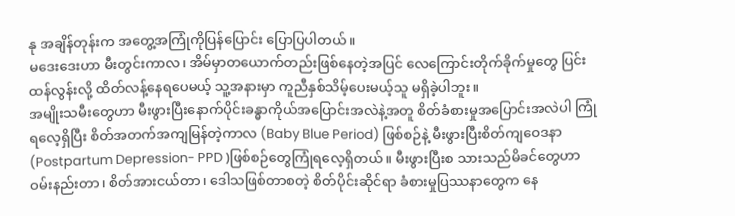နု အချိန်တုန်းက အတွေ့အကြုံကိုပြန်ပြောင်း ပြောပြပါတယ်။
မဒေးဒေးဟာ မီးတွင်းကာလ၊ အိမ်မှာတယောက်တည်းဖြစ်နေတဲ့အပြင် လေကြောင်းတိုက်ခိုက်မှုတွေ ပြင်းထန်လွန်းလို့ ထိတ်လန့်နေရပေမယ့် သူ့အနားမှာ ကူညီနှစ်သိမ့်ပေးမယ့်သူ မရှိခဲ့ပါဘူး။
အမျိုးသမီးတွေဟာ မီးဖွားပြီးနောက်ပိုင်းခန္ဓာကိုယ်အပြောင်းအလဲနဲ့အတူ စိတ်ခံစားမှုအပြောင်းအလဲပါ ကြုံရလေ့ရှိပြီး စိတ်အတက်အကျမြန်တဲ့ကာလ (Baby Blue Period) ဖြစ်စဉ်နဲ့ မီးဖွားပြီးစိတ်ကျဝေဒနာ (Postpartum Depression- PPD )ဖြစ်စဉ်တွေကြုံရလေ့ရှိတယ်။ မီးဖွားပြီးစ သားသည်မိခင်တွေဟာ ဝမ်းနည်းတာ၊ စိတ်အားငယ်တာ၊ ဒေါသဖြစ်တာစတဲ့ စိတ်ပိုင်းဆိုင်ရာ ခံစားမှုပြဿနာတွေက နေ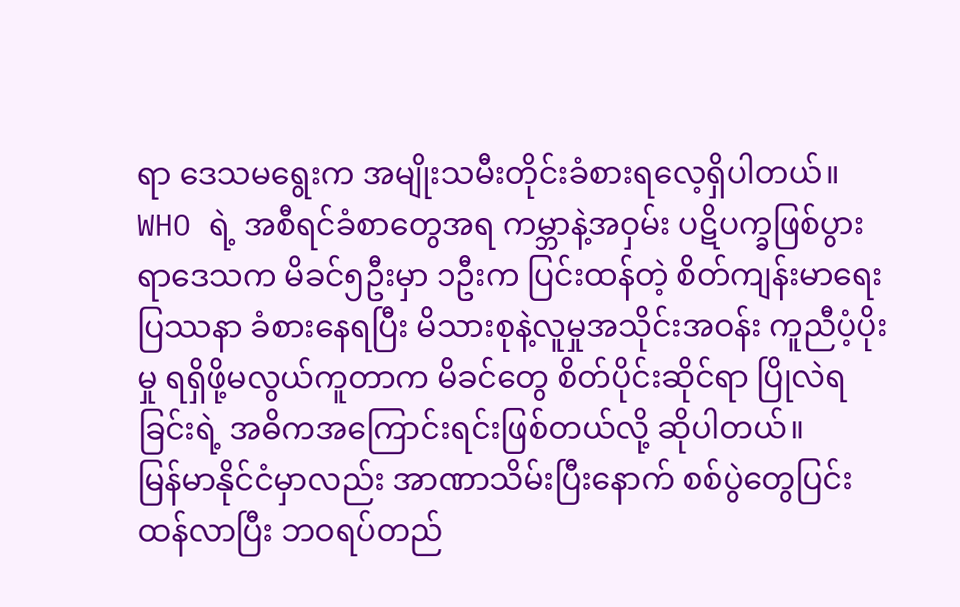ရာ ဒေသမရွေးက အမျိုးသမီးတိုင်းခံစားရလေ့ရှိပါတယ်။
WHO ရဲ့ အစီရင်ခံစာတွေအရ ကမ္ဘာနဲ့အဝှမ်း ပဋိပက္ခဖြစ်ပွားရာဒေသက မိခင်၅ဦးမှာ ၁ဦးက ပြင်းထန်တဲ့ စိတ်ကျန်းမာရေးပြဿနာ ခံစားနေရပြီး မိသားစုနဲ့လူမှုအသိုင်းအဝန်း ကူညီပံ့ပိုးမှု ရရှိဖို့မလွယ်ကူတာက မိခင်တွေ စိတ်ပိုင်းဆိုင်ရာ ပြိုလဲရခြင်းရဲ့ အဓိကအကြောင်းရင်းဖြစ်တယ်လို့ ဆိုပါတယ်။
မြန်မာနိုင်ငံမှာလည်း အာဏာသိမ်းပြီးနောက် စစ်ပွဲတွေပြင်းထန်လာပြီး ဘဝရပ်တည်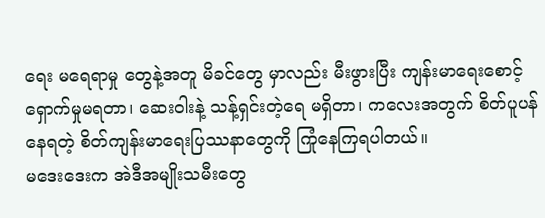ရေး မရေရာမှု တွေနဲ့အတူ မိခင်တွေ မှာလည်း မီးဖွားပြီး ကျန်းမာရေးစောင့်ရှောက်မှုမရတာ၊ ဆေးဝါးနဲ့ သန့်ရှင်းတဲ့ရေ မရှိတာ၊ ကလေးအတွက် စိတ်ပူပန်နေရတဲ့ စိတ်ကျန်းမာရေးပြဿနာတွေကို ကြုံနေကြရပါတယ်။
မဒေးဒေးက အဲဒီအမျိုးသမီးတွေ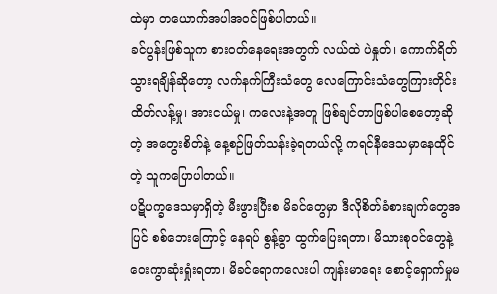ထဲမှာ တယောက်အပါအဝင်ဖြစ်ပါတယ်။
ခင်ပွန်းဖြစ်သူက စားဝတ်နေရေးအတွက် လယ်ထဲ ပဲနှုတ်၊ ကောက်ရိတ် သွားရချိန်ဆိုတော့ လက်နက်ကြီးသံတွေ လေကြောင်းသံတွေကြားတိုင်း ထိတ်လန့်မှု၊ အားငယ်မှု၊ ကလေးနဲ့အတူ ဖြစ်ချင်တာဖြစ်ပါစေတော့ဆိုတဲ့ အတွေးစိတ်နဲ့ နေ့စဉ်ဖြတ်သန်းခဲ့ရတယ်လို့ ကရင်နီဒေသမှာနေထိုင်တဲ့ သူကပြောပါတယ်။
ပဋိပက္ခဒေသမှာရှိတဲ့ မီးဖွားပြီးစ မိခင်တွေမှာ ဒီလိုစိတ်ခံစားချက်တွေအပြင် စစ်ဘေးကြောင့် နေရပ် စွန့်ခွာ ထွက်ပြေးရတာ၊ မိသားစုဝင်တွေနဲ့ ဝေးကွာဆုံးရှုံးရတာ၊ မိခင်ရောကလေးပါ ကျန်းမာရေး စောင့်ရှောက်မှုမ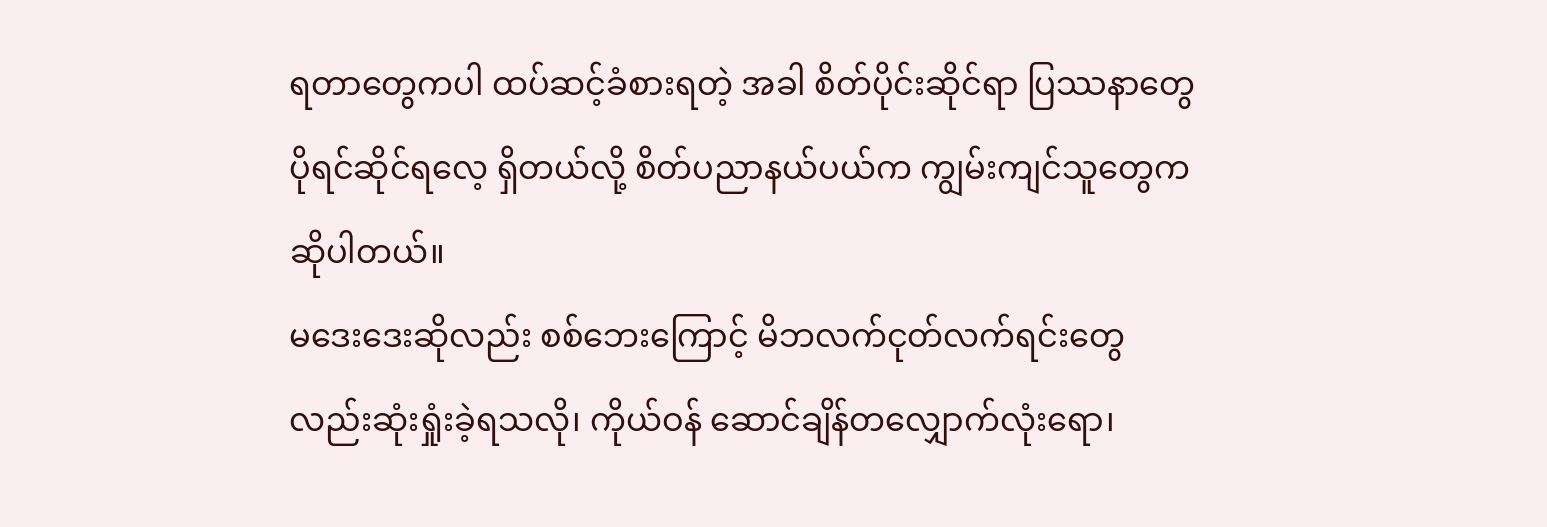ရတာတွေကပါ ထပ်ဆင့်ခံစားရတဲ့ အခါ စိတ်ပိုင်းဆိုင်ရာ ပြဿနာတွေ ပိုရင်ဆိုင်ရလေ့ ရှိတယ်လို့ စိတ်ပညာနယ်ပယ်က ကျွမ်းကျင်သူတွေက ဆိုပါတယ်။
မဒေးဒေးဆိုလည်း စစ်ဘေးကြောင့် မိဘလက်ငုတ်လက်ရင်းတွေလည်းဆုံးရှုံးခဲ့ရသလို၊ ကိုယ်ဝန် ဆောင်ချိန်တလျှောက်လုံးရော၊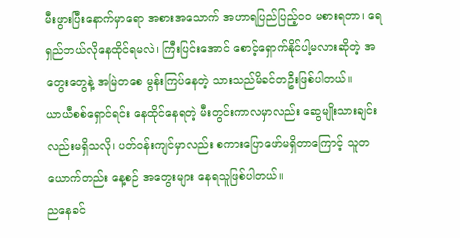မီးဖွားပြီးနောက်မှာရော အစားအသောက် အဟာရပြည်ပြည့်ဝဝ မစားရတာ၊ ရေရှည်ဘယ်လိုနေထိုင်ရမလဲ၊ ကြီးပြင်းအောင် စောင့်ရှောက်နိုင်ပါ့မလားဆိုတဲ့ အတွေးတွေနဲ့ အမြဲတစေ မွန်းကြပ်နေတဲ့ သားသည်မိခင်တဦးဖြစ်ပါတယ်။
ယာယီစစ်ရှောင်ရင်း နေထိုင်နေရတဲ့ မီးတွင်းကာလမှာလည်း ဆွေမျိုးသားချင်းလည်းမရှိသလို၊ ပတ်ဝန်းကျင်မှာလည်း စကားပြောဖော်မရှိတာကြောင့် သူတယောက်တည်း နေ့စဉ် အတွေးများ နေရသူဖြစ်ပါတယ်။
ညနေခင်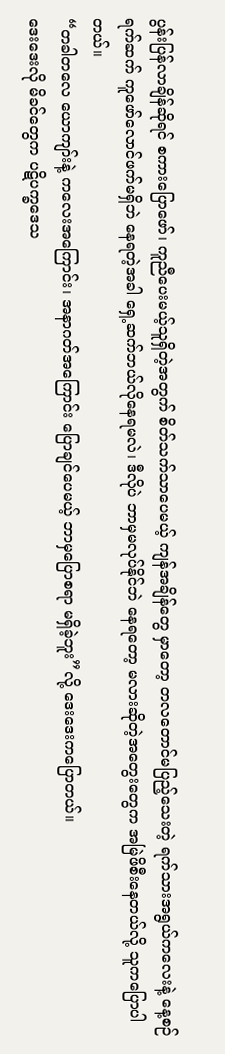ပွန်းပြန်လာချိန်ဆိုရင် စကားပြောဖော်၊ ကူညီပေးမယ့်သူရှိတဲ့အတွက် စိတ်သက်သာပေမယ့် ကျန်အချိန်တွေ မှာတော့ တလတောင်မပြည့်သေးတဲ့ ရက်သားအရွယ်ကလေးနဲ့ နေ့စဉ်ရက်ဆက် ကူဖော်လောင်ဖက်မရှိဘဲ နေရတဲ့အခါ ရှေ့ဆက်ဘယ်လိုနေရမလဲ၊ ဒီလိုပဲ ဘာမှမလုပ်နိုင်ဘဲ နေရတော့ မလားဆိုတဲ့အတွေးတွေက အမြဲဖိစီးနေတယ်လို့ သူကပြောပါတယ်။
“တခါတလေ ယောကျာ်းနဲ့ ကလေးအကြောင်း၊ အနာဂတ်အကြောင်း ပြောချင်ပေမယ့် ဘာမှပြောစရာ မရှိခဲ့ဘူး”လို့ ဒေးဒေးကပြောတယ်။
ဒေးဒေးလို မိခင်တွေက ပဋိပက္ခဒေသ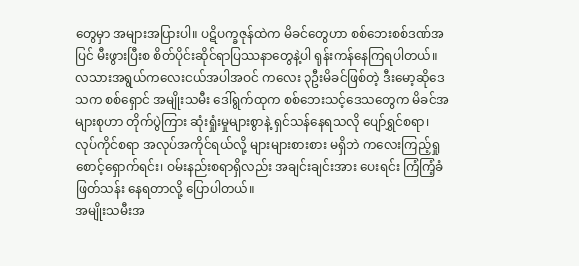တွေမှာ အများအပြားပါ။ ပဋိပက္ခဇုန်ထဲက မိခင်တွေဟာ စစ်ဘေးစစ်ဒဏ်အပြင် မီးဖွားပြီးစ စိတ်ပိုင်းဆိုင်ရာပြဿနာတွေနဲ့ပါ ရုန်းကန်နေကြရပါတယ်။
လသားအရွယ်ကလေးငယ်အပါအဝင် ကလေး ၃ဦးမိခင်ဖြစ်တဲ့ ဒီးမော့ဆိုဒေသက စစ်ရှောင် အမျိုးသမီး ဒေါ်ရွက်ထုက စစ်ဘေးသင့်ဒေသတွေက မိခင်အများစုဟာ တိုက်ပွဲကြား ဆုံးရှုံးမှုများစွာနဲ့ ရှင်သန်နေရသလို ပျော်ရွှင်စရာ၊ လုပ်ကိုင်စရာ အလုပ်အကိုင်ရယ်လို့ များများစားစား မရှိဘဲ ကလေးကြည့်ရှု စောင့်ရှောက်ရင်း၊ ဝမ်းနည်းစရာရှိလည်း အချင်းချင်းအား ပေးရင်း ကြံကြံ့ခံဖြတ်သန်း နေရတာလို့ ပြောပါတယ်။
အမျိုးသမီးအ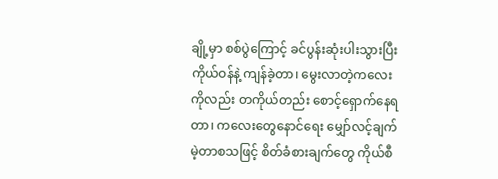ချို့မှာ စစ်ပွဲကြောင့် ခင်ပွန်းဆုံးပါးသွားပြီး ကိုယ်ဝန်နဲ့ ကျန်ခဲ့တာ၊ မွေးလာတဲ့ကလေး ကိုလည်း တကိုယ်တည်း စောင့်ရှောက်နေရတာ၊ ကလေးတွေနောင်ရေး မျှော်လင့်ချက်မဲ့တာစသဖြင့် စိတ်ခံစားချက်တွေ ကိုယ်စီ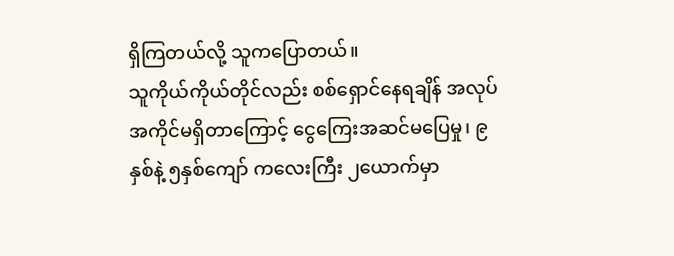ရှိကြတယ်လို့ သူကပြောတယ်။
သူကိုယ်ကိုယ်တိုင်လည်း စစ်ရှောင်နေရချိန် အလုပ်အကိုင်မရှိတာကြောင့် ငွေကြေးအဆင်မပြေမှု၊ ၉နှစ်နဲ့ ၅နှစ်ကျော် ကလေးကြီး ၂ယောက်မှာ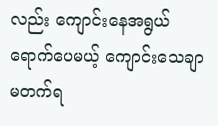လည်း ကျောင်းနေအရွယ်ရောက်ပေမယ့် ကျောင်းသေချာ မတက်ရ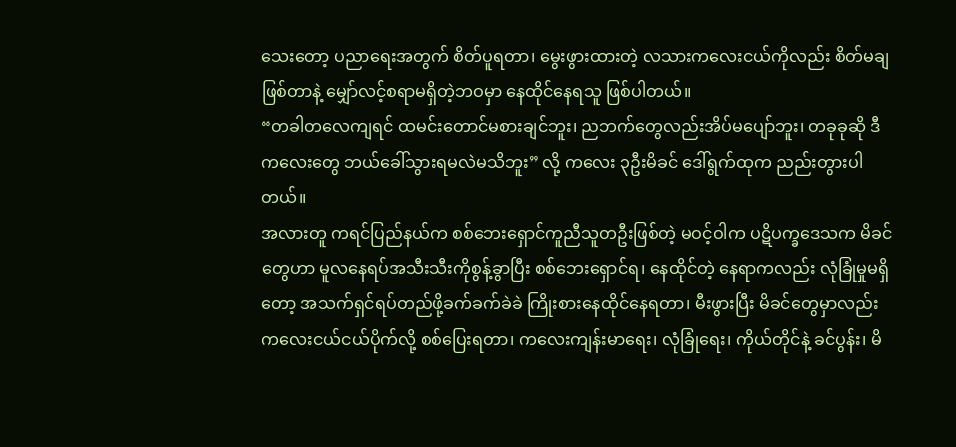သေးတော့ ပညာရေးအတွက် စိတ်ပူရတာ၊ မွေးဖွားထားတဲ့ လသားကလေးငယ်ကိုလည်း စိတ်မချဖြစ်တာနဲ့ မျှော်လင့်စရာမရှိတဲ့ဘဝမှာ နေထိုင်နေရသူ ဖြစ်ပါတယ်။
“တခါတလေကျရင် ထမင်းတောင်မစားချင်ဘူး၊ ညဘက်တွေလည်းအိပ်မပျော်ဘူး၊ တခုခုဆို ဒီကလေးတွေ ဘယ်ခေါ်သွားရမလဲမသိဘူး” လို့ ကလေး ၃ဦးမိခင် ဒေါ်ရွက်ထုက ညည်းတွားပါတယ်။
အလားတူ ကရင်ပြည်နယ်က စစ်ဘေးရှောင်ကူညီသူတဦးဖြစ်တဲ့ မဝင့်ဝါက ပဋိပက္ခဒေသက မိခင်တွေဟာ မူလနေရပ်အသီးသီးကိုစွန့်ခွာပြီး စစ်ဘေးရှောင်ရ၊ နေထိုင်တဲ့ နေရာကလည်း လုံခြုံမှုမရှိတော့ အသက်ရှင်ရပ်တည်ဖို့ခက်ခက်ခဲခဲ ကြိုးစားနေထိုင်နေရတာ၊ မီးဖွားပြီး မိခင်တွေမှာလည်း ကလေးငယ်ငယ်ပိုက်လို့ စစ်ပြေးရတာ၊ ကလေးကျန်းမာရေး၊ လုံခြုံရေး၊ ကိုယ်တိုင်နဲ့ ခင်ပွန်း၊ မိ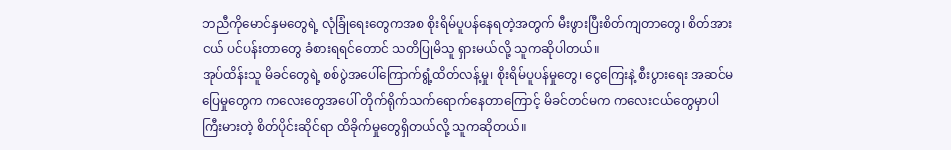ဘညီကိုမောင်နှမတွေရဲ့ လုံခြုံရေးတွေကအစ စိုးရိမ်ပူပန်နေရတဲ့အတွက် မီးဖွားပြီးစိတ်ကျတာတွေ၊ စိတ်အားငယ် ပင်ပန်းတာတွေ ခံစားရရင်တောင် သတိပြုမိသူ ရှားမယ်လို့ သူကဆိုပါတယ်။
အုပ်ထိန်းသူ မိခင်တွေရဲ့ စစ်ပွဲအပေါ်ကြောက်ရွံ့ထိတ်လန့်မှု၊ စိုးရိမ်ပူပန်မှုတွေ၊ ငွေကြေးနဲ့ စီးပွားရေး အဆင်မပြေမှုတွေက ကလေးတွေအပေါ် တိုက်ရိုက်သက်ရောက်နေတာကြောင့် မိခင်တင်မက ကလေးငယ်တွေမှာပါ ကြီးမားတဲ့ စိတ်ပိုင်းဆိုင်ရာ ထိခိုက်မှုတွေရှိတယ်လို့ သူကဆိုတယ်။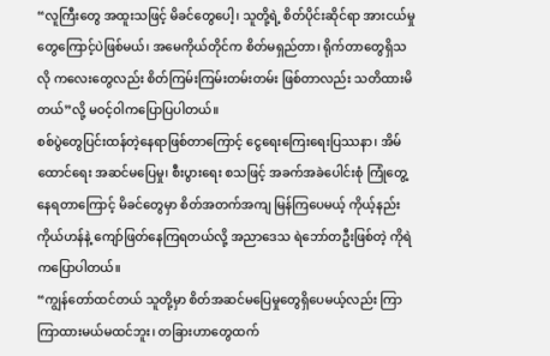“လူကြီးတွေ အထူးသဖြင့် မိခင်တွေပေါ့၊ သူတို့ရဲ့ စိတ်ပိုင်းဆိုင်ရာ အားငယ်မှုတွေကြောင့်ပဲဖြစ်မယ်၊ အမေကိုယ်တိုင်က စိတ်မရှည်တာ၊ ရိုက်တာတွေရှိသလို ကလေးတွေလည်း စိတ်ကြမ်းကြမ်းတမ်းတမ်း ဖြစ်တာလည်း သတိထားမိတယ်”လို့ မဝင့်ဝါကပြောပြပါတယ်။
စစ်ပွဲတွေပြင်းထန်တဲ့နေရာဖြစ်တာကြောင့် ငွေရေးကြေးရေးပြဿနာ၊ အိမ်ထောင်ရေး အဆင်မပြေမှု၊ စီးပွားရေး စသဖြင့် အခက်အခဲပေါင်းစုံ ကြုံတွေ့နေရတာကြောင့် မိခင်တွေမှာ စိတ်အတက်အကျ မြန်ကြပေမယ့် ကိုယ့်နည်းကိုယ်ဟန်နဲ့ ကျော်ဖြတ်နေကြရတယ်လို့ အညာဒေသ ရဲဘော်တဦးဖြစ်တဲ့ ကိုရဲကပြောပါတယ်။
“ကျွန်တော်ထင်တယ် သူတို့မှာ စိတ်အဆင်မပြေမှုတွေရှိပေမယ့်လည်း ကြာကြာထားမယ်မထင်ဘူး၊ တခြားဟာတွေထက်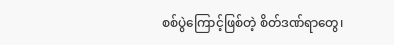စစ်ပွဲကြောင့်ဖြစ်တဲ့ စိတ်ဒဏ်ရာတွေ၊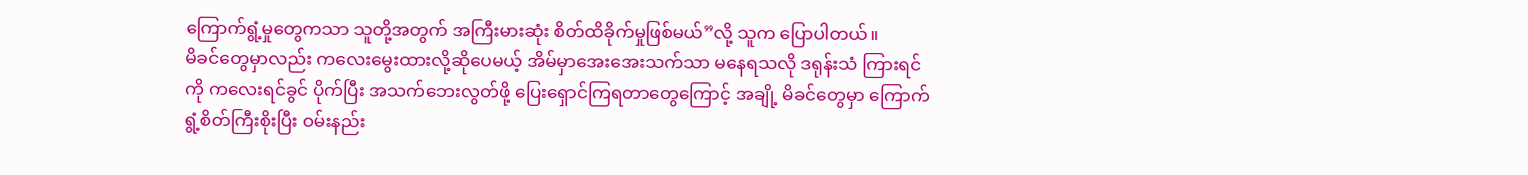ကြောက်ရွံ့မှုတွေကသာ သူတို့အတွက် အကြီးမားဆုံး စိတ်ထိခိုက်မှုဖြစ်မယ်”လို့ သူက ပြောပါတယ်။
မိခင်တွေမှာလည်း ကလေးမွေးထားလို့ဆိုပေမယ့် အိမ်မှာအေးအေးသက်သာ မနေရသလို ဒရုန်းသံ ကြားရင်ကို ကလေးရင်ခွင် ပိုက်ပြီး အသက်ဘေးလွတ်ဖို့ ပြေးရှောင်ကြရတာတွေကြောင့် အချို့ မိခင်တွေမှာ ကြောက်ရွံ့စိတ်ကြီးစိုးပြီး ဝမ်းနည်း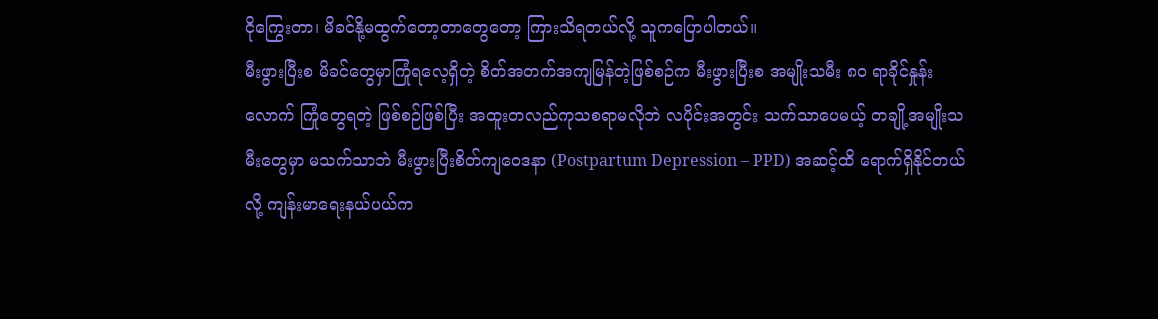ငိုကြွေးတာ၊ မိခင်နို့မထွက်တော့တာတွေတော့ ကြားသိရတယ်လို့ သူကပြောပါတယ်။
မီးဖွားပြီးစ မိခင်တွေမှာကြုံရလေ့ရှိတဲ့ စိတ်အတက်အကျမြန်တဲ့ဖြစ်စဉ်က မီးဖွားပြီးစ အမျိုးသမီး ၈၀ ရာခိုင်နှုန်းလောက် ကြုံတွေရတဲ့ ဖြစ်စဉ်ဖြစ်ပြီး အထူးတလည်ကုသစရာမလိုဘဲ လပိုင်းအတွင်း သက်သာပေမယ့် တချို့အမျိုးသမီးတွေမှာ မသက်သာဘဲ မီးဖွားပြီးစိတ်ကျဝေဒနာ (Postpartum Depression – PPD) အဆင့်ထိ ရောက်ရှိနိုင်တယ်လို့ ကျန်းမာရေးနယ်ပယ်က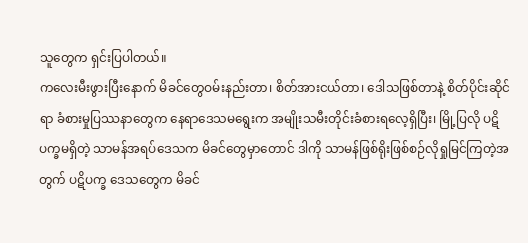သူတွေက ရှင်းပြပါတယ်။
ကလေးမီးဖွားပြီးနောက် မိခင်တွေဝမ်းနည်းတာ၊ စိတ်အားငယ်တာ၊ ဒေါသဖြစ်တာနဲ့ စိတ်ပိုင်းဆိုင်ရာ ခံစားမှုပြဿနာတွေက နေရာဒေသမရွေးက အမျိုးသမီးတိုင်းခံစားရလေ့ရှိပြီး၊ မြို့ပြလို ပဋိပက္ခမရှိတဲ့ သာမန်အရပ်ဒေသက မိခင်တွေမှာတောင် ဒါကို သာမန်ဖြစ်ရိုးဖြစ်စဉ်လိုရှုမြင်ကြတဲ့အတွက် ပဋိပက္ခ ဒေသတွေက မိခင်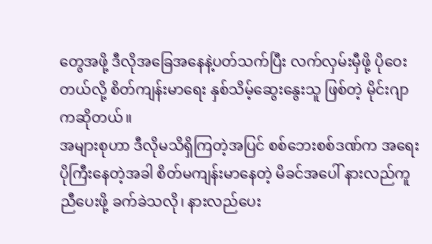တွေအဖို့ ဒီလိုအခြေအနေနဲ့ပတ်သက်ပြီး လက်လှမ်းမှီဖို့ ပိုဝေးတယ်လို့ စိတ်ကျန်းမာရေး နှစ်သိမ့်ဆွေးနွေးသူ ဖြစ်တဲ့ မိုင်းဂျာကဆိုတယ်။
အများစုဟာ ဒီလိုမသိရှိကြတဲ့အပြင် စစ်ဘေးစစ်ဒဏ်က အရေးပိုကြီးနေတဲ့အခါ စိတ်မကျန်းမာနေတဲ့ မိခင်အပေါ် နားလည်ကူညီပေးဖို့ ခက်ခဲသလို၊ နားလည်ပေး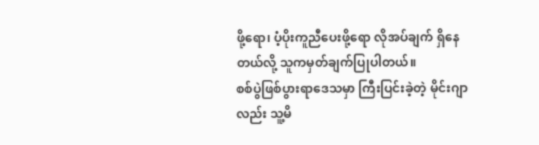ဖို့ရော၊ ပံ့ပိုးကူညီပေးဖို့ရော လိုအပ်ချက် ရှိနေတယ်လို့ သူကမှတ်ချက်ပြုပါတယ်။
စစ်ပွဲဖြစ်ပွားရာဒေသမှာ ကြီးပြင်းခဲ့တဲ့ မိုင်းဂျာလည်း သူ့မိ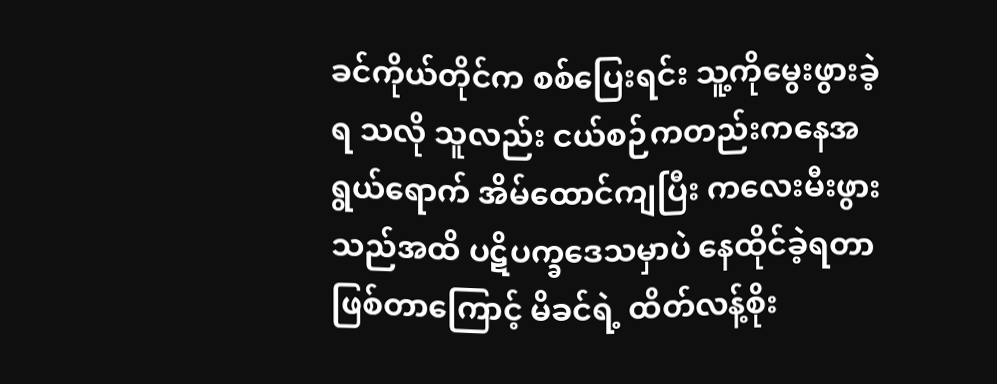ခင်ကိုယ်တိုင်က စစ်ပြေးရင်း သူ့ကိုမွေးဖွားခဲ့ရ သလို သူလည်း ငယ်စဉ်ကတည်းကနေအရွယ်ရောက် အိမ်ထောင်ကျပြီး ကလေးမီးဖွားသည်အထိ ပဋိပက္ခဒေသမှာပဲ နေထိုင်ခဲ့ရတာဖြစ်တာကြောင့် မိခင်ရဲ့ ထိတ်လန့်စိုး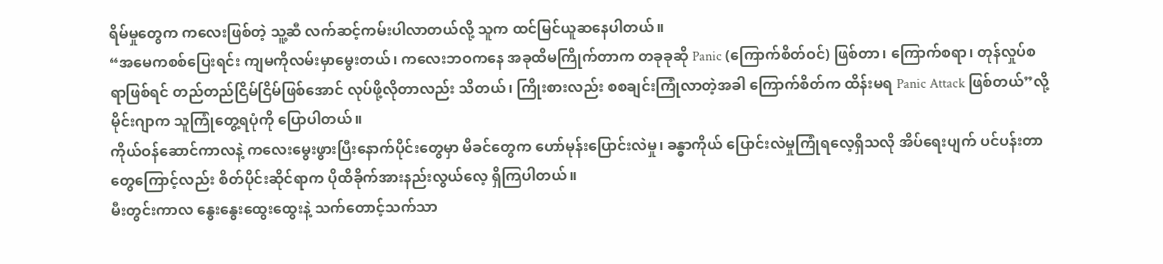ရိမ်မှုတွေက ကလေးဖြစ်တဲ့ သူ့ဆီ လက်ဆင့်ကမ်းပါလာတယ်လို့ သူက ထင်မြင်ယူဆနေပါတယ်။
“အမေကစစ်ပြေးရင်း ကျမကိုလမ်းမှာမွေးတယ်၊ ကလေးဘဝကနေ အခုထိမကြိုက်တာက တခုခုဆို Panic (ကြောက်စိတ်ဝင်) ဖြစ်တာ၊ ကြောက်စရာ၊ တုန်လှုပ်စရာဖြစ်ရင် တည်တည်ငြိမ်ငြိမ်ဖြစ်အောင် လုပ်ဖို့လိုတာလည်း သိတယ်၊ ကြိုးစားလည်း စစချင်းကြုံလာတဲ့အခါ ကြောက်စိတ်က ထိန်းမရ Panic Attack ဖြစ်တယ်”လို့ မိုင်းဂျာက သူကြုံတွေ့ရပုံကို ပြောပါတယ်။
ကိုယ်ဝန်ဆောင်ကာလနဲ့ ကလေးမွေးဖွားပြီးနောက်ပိုင်းတွေမှာ မိခင်တွေက ဟော်မုန်းပြောင်းလဲမှု၊ ခန္ဓာကိုယ် ပြောင်းလဲမှုကြုံရလေ့ရှိသလို အိပ်ရေးပျက် ပင်ပန်းတာတွေကြောင့်လည်း စိတ်ပိုင်းဆိုင်ရာက ပိုထိခိုက်အားနည်းလွယ်လေ့ ရှိကြပါတယ်။
မီးတွင်းကာလ နွေးနွေးထွေးထွေးနဲ့ သက်တောင့်သက်သာ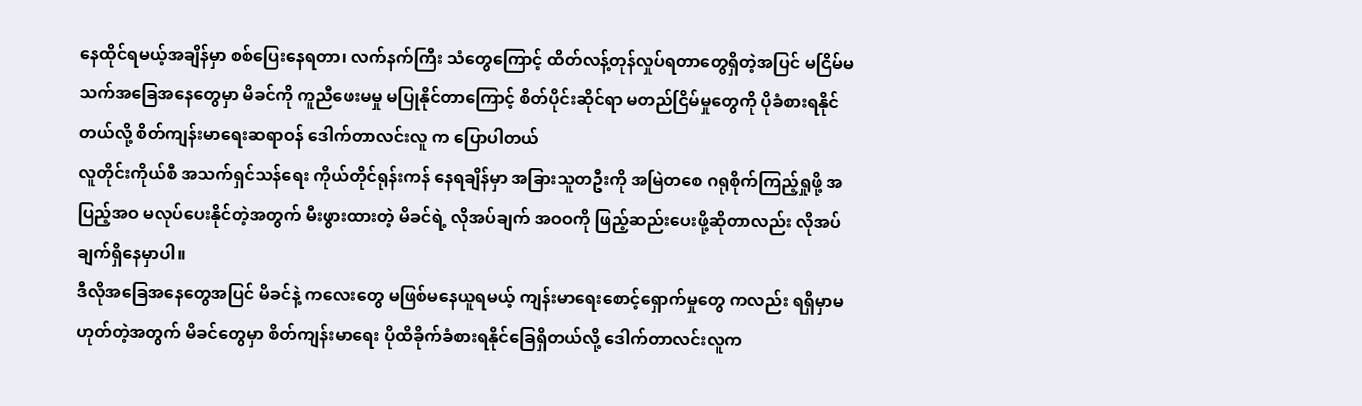နေထိုင်ရမယ့်အချိန်မှာ စစ်ပြေးနေရတာ၊ လက်နက်ကြီး သံတွေကြောင့် ထိတ်လန့်တုန်လှုပ်ရတာတွေရှိတဲ့အပြင် မငြိမ်မသက်အခြေအနေတွေမှာ မိခင်ကို ကူညီဖေးမမှု မပြုနိုင်တာကြောင့် စိတ်ပိုင်းဆိုင်ရာ မတည်ငြိမ်မှုတွေကို ပိုခံစားရနိုင်တယ်လို့ စိတ်ကျန်းမာရေးဆရာဝန် ဒေါက်တာလင်းလူ က ပြောပါတယ်
လူတိုင်းကိုယ်စီ အသက်ရှင်သန်ရေး ကိုယ်တိုင်ရုန်းကန် နေရချိန်မှာ အခြားသူတဦးကို အမြဲတစေ ဂရုစိုက်ကြည့်ရှုဖို့ အပြည့်အဝ မလုပ်ပေးနိုင်တဲ့အတွက် မီးဖွားထားတဲ့ မိခင်ရဲ့ လိုအပ်ချက် အဝဝကို ဖြည့်ဆည်းပေးဖို့ဆိုတာလည်း လိုအပ်ချက်ရှိနေမှာပါ။
ဒီလိုအခြေအနေတွေအပြင် မိခင်နဲ့ ကလေးတွေ မဖြစ်မနေယူရမယ့် ကျန်းမာရေးစောင့်ရှောက်မှုတွေ ကလည်း ရရှိမှာမဟုတ်တဲ့အတွက် မိခင်တွေမှာ စိတ်ကျန်းမာရေး ပိုထိခိုက်ခံစားရနိုင်ခြေရှိတယ်လို့ ဒေါက်တာလင်းလူက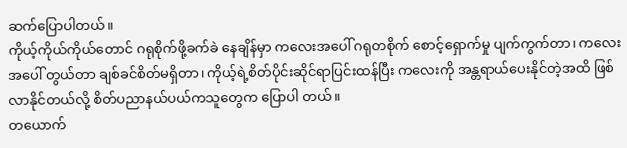ဆက်ပြောပါတယ်။
ကိုယ့်ကိုယ်ကိုယ်တောင် ဂရုစိုက်ဖို့ခက်ခဲ နေချိန်မှာ ကလေးအပေါ် ဂရုတစိုက် စောင့်ရှောက်မှု ပျက်ကွက်တာ၊ ကလေးအပေါ် တွယ်တာ ချစ်ခင်စိတ်မရှိတာ၊ ကိုယ့်ရဲ့စိတ်ပိုင်းဆိုင်ရာပြင်းထန်ပြီး ကလေးကို အန္တရာယ်ပေးနိုင်တဲ့အထိ ဖြစ်လာနိုင်တယ်လို့ စိတ်ပညာနယ်ပယ်ကသူတွေက ပြောပါ တယ်။
တယောက်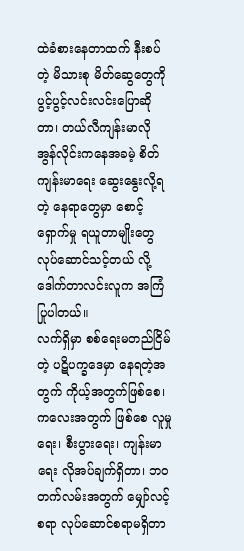ထဲခံစားနေတာထက် နီးစပ်တဲ့ မိသားစု မိတ်ဆွေတွေကို ပွင့်ပွင့်လင်းလင်းပြောဆိုတာ၊ တယ်လီကျန်းမာလို အွန်လိုင်းကနေအခမဲ့ စိတ်ကျန်းမာရေး ဆွေးနွေးလို့ရတဲ့ နေရာတွေမှာ စောင့်ရှောက်မှု ရယူတာမျိုးတွေ လုပ်ဆောင်သင့်တယ် လို့ ဒေါက်တာလင်းလူက အကြံပြုပါတယ်။
လက်ရှိမှာ စစ်ရေးမတည်ငြိမ်တဲ့ ပဋိပက္ခဒေမှာ နေရတဲ့အတွက် ကိုယ့်အတွက်ဖြစ်စေ၊ ကလေးအတွက် ဖြစ်စေ လူမှုရေး၊ စီးပွားရေး၊ ကျန်းမာရေး လိုအပ်ချက်ရှိတာ၊ ဘဝတက်လမ်းအတွက် မျှော်လင့်စရာ လုပ်ဆောင်စရာမရှိတာ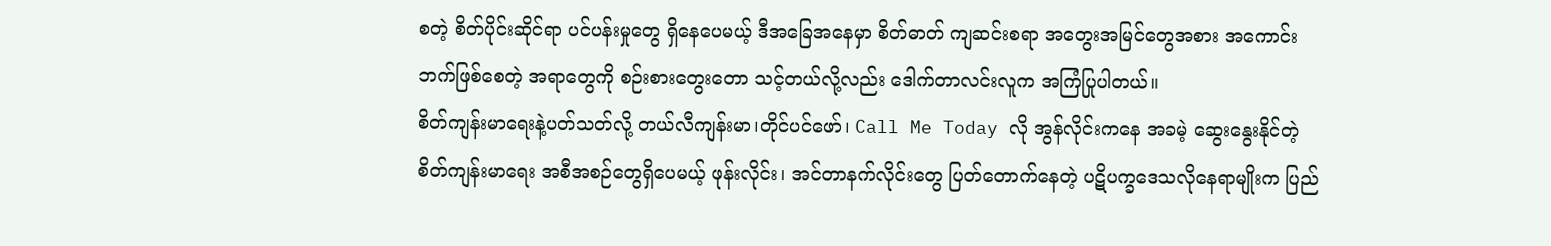စတဲ့ စိတ်ပိုင်းဆိုင်ရာ ပင်ပန်းမှုတွေ ရှိနေပေမယ့် ဒီအခြေအနေမှာ စိတ်ဓာတ် ကျဆင်းစရာ အတွေးအမြင်တွေအစား အကောင်းဘက်ဖြစ်စေတဲ့ အရာတွေကို စဉ်းစားတွေးတော သင့်တယ်လို့လည်း ဒေါက်တာလင်းလူက အကြံပြုပါတယ်။
စိတ်ကျန်းမာရေးနဲ့ပတ်သတ်လို့ တယ်လီကျန်းမာ၊တိုင်ပင်ဖော်၊ Call Me Today လို အွန်လိုင်းကနေ အခမဲ့ ဆွေးနွေးနိုင်တဲ့ စိတ်ကျန်းမာရေး အစီအစဉ်တွေရှိပေမယ့် ဖုန်းလိုင်း၊ အင်တာနက်လိုင်းတွေ ပြတ်တောက်နေတဲ့ ပဋိပက္ခဒေသလိုနေရာမျိုးက ပြည်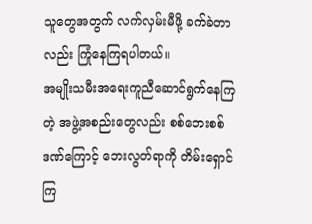သူတွေအတွက် လက်လှမ်းမီဖို့ ခက်ခဲတာလည်း ကြုံနေကြရပါတယ်။
အမျိုးသမီးအရေးကူညီဆောင်ရွက်နေကြတဲ့ အဖွဲ့အစည်းတွေလည်း စစ်ဘေးစစ်ဒဏ်ကြောင့် ဘေးလွတ်ရာကို တိမ်းရှောင်ကြ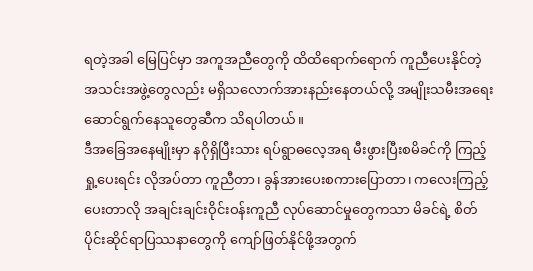ရတဲ့အခါ မြေပြင်မှာ အကူအညီတွေကို ထိထိရောက်ရောက် ကူညီပေးနိုင်တဲ့ အသင်းအဖွဲ့တွေလည်း မရှိသလောက်အားနည်းနေတယ်လို့ အမျိုးသမီးအရေး ဆောင်ရွက်နေသူတွေဆီက သိရပါတယ်။
ဒီအခြေအနေမျိုးမှာ နဂိုရှိပြီးသား ရပ်ရွာဓလေ့အရ မီးဖွားပြီးစမိခင်ကို ကြည့်ရှု့ပေးရင်း လိုအပ်တာ ကူညီတာ၊ ခွန်အားပေးစကားပြောတာ၊ ကလေးကြည့်ပေးတာလို အချင်းချင်းဝိုင်းဝန်းကူညီ လုပ်ဆောင်မှုတွေကသာ မိခင်ရဲ့ စိတ်ပိုင်းဆိုင်ရာပြဿနာတွေကို ကျော်ဖြတ်နိုင်ဖို့အတွက်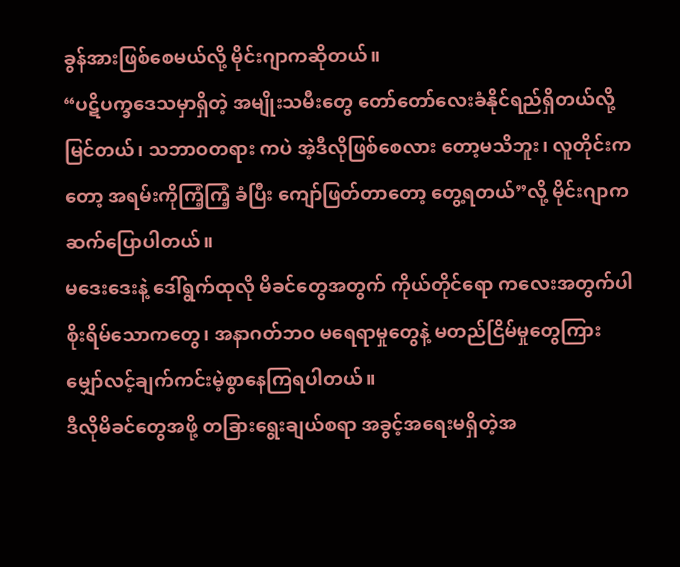ခွန်အားဖြစ်စေမယ်လို့ မိုင်းဂျာကဆိုတယ်။
“ပဋိပက္ခဒေသမှာရှိတဲ့ အမျိုးသမီးတွေ တော်တော်လေးခံနိုင်ရည်ရှိတယ်လို့ မြင်တယ်၊ သဘာဝတရား ကပဲ အဲ့ဒီလိုဖြစ်စေလား တော့မသိဘူး၊ လူတိုင်းကတော့ အရမ်းကိုကြံ့ကြံ့ ခံပြီး ကျော်ဖြတ်တာတော့ တွေ့ရတယ်”လို့ မိုင်းဂျာကဆက်ပြောပါတယ်။
မဒေးဒေးနဲ့ ဒေါ်ရွက်ထုလို မိခင်တွေအတွက် ကိုယ်တိုင်ရော ကလေးအတွက်ပါ စိုးရိမ်သောကတွေ၊ အနာဂတ်ဘဝ မရေရာမှုတွေနဲ့ မတည်ငြိမ်မှုတွေကြားမျှော်လင့်ချက်ကင်းမဲ့စွာနေကြရပါတယ်။
ဒီလိုမိခင်တွေအဖို့ တခြားရွေးချယ်စရာ အခွင့်အရေးမရှိတဲ့အ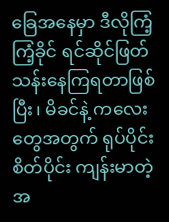ခြေအနေမှာ ဒီလိုကြံ့ကြံ့ခိုင် ရင်ဆိုင်ဖြတ်သန်းနေကြရတာဖြစ်ပြီး၊ မိခင်နဲ့ ကလေးတွေအတွက် ရုပ်ပိုင်းစိတ်ပိုင်း ကျန်းမာတဲ့ အ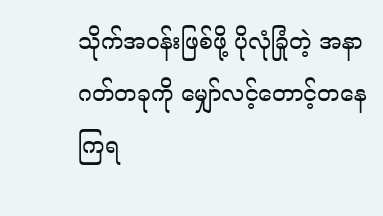သိုက်အဝန်းဖြစ်ဖို့ ပိုလုံခြုံတဲ့ အနာဂတ်တခုကို မျှော်လင့်တောင့်တနေကြရ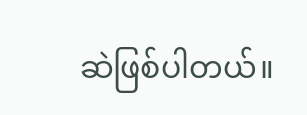ဆဲဖြစ်ပါတယ်။